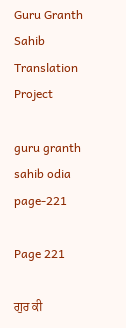Guru Granth Sahib Translation Project

guru granth sahib odia page-221

Page 221

ਗੁਰ ਕੀ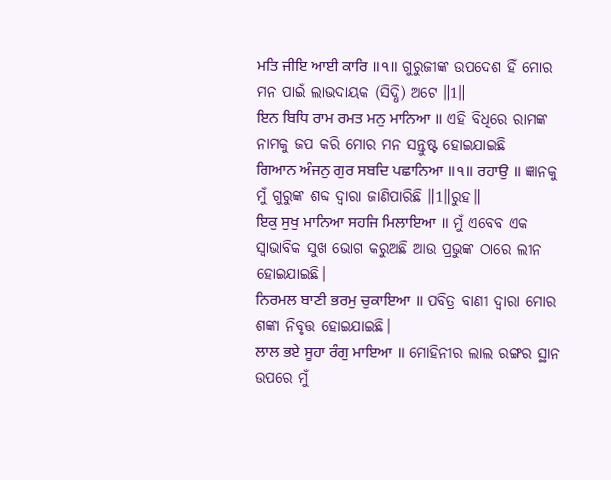ਮਤਿ ਜੀਇ ਆਈ ਕਾਰਿ ॥੧॥ ଗୁରୁଜୀଙ୍କ ଉପଦେଶ ହିଁ ମୋର ମନ ପାଇଁ ଲାଭଦାୟକ (ସିଦ୍ଧି) ଅଟେ ॥1॥
ਇਨ ਬਿਧਿ ਰਾਮ ਰਮਤ ਮਨੁ ਮਾਨਿਆ ॥ ଏହି ବିଧିରେ ରାମଙ୍କ ନାମକୁ ଜପ କରି ମୋର ମନ ସନ୍ତୁଷ୍ଟ ହୋଇଯାଇଛି
ਗਿਆਨ ਅੰਜਨੁ ਗੁਰ ਸਬਦਿ ਪਛਾਨਿਆ ॥੧॥ ਰਹਾਉ ॥ ଜ୍ଞାନକୁ ମୁଁ ଗୁରୁଙ୍କ ଶବ୍ଦ ଦ୍ଵାରା ଜାଣିପାରିଛି ॥1॥ରୁହ॥
ਇਕੁ ਸੁਖੁ ਮਾਨਿਆ ਸਹਜਿ ਮਿਲਾਇਆ ॥ ମୁଁ ଏବେବ ଏକ ସ୍ଵାଭାବିକ ସୁଖ ଭୋଗ କରୁଅଛି ଆଉ ପ୍ରଭୁଙ୍କ ଠାରେ ଲୀନ ହୋଇଯାଇଛି।
ਨਿਰਮਲ ਬਾਣੀ ਭਰਮੁ ਚੁਕਾਇਆ ॥ ପବିତ୍ର ବାଣୀ ଦ୍ଵାରା ମୋର ଶଙ୍କା ନିବୃତ୍ତ ହୋଇଯାଇଛି।
ਲਾਲ ਭਏ ਸੂਹਾ ਰੰਗੁ ਮਾਇਆ ॥ ମୋହିନୀର ଲାଲ ରଙ୍ଗର ସ୍ଥାନ ଉପରେ ମୁଁ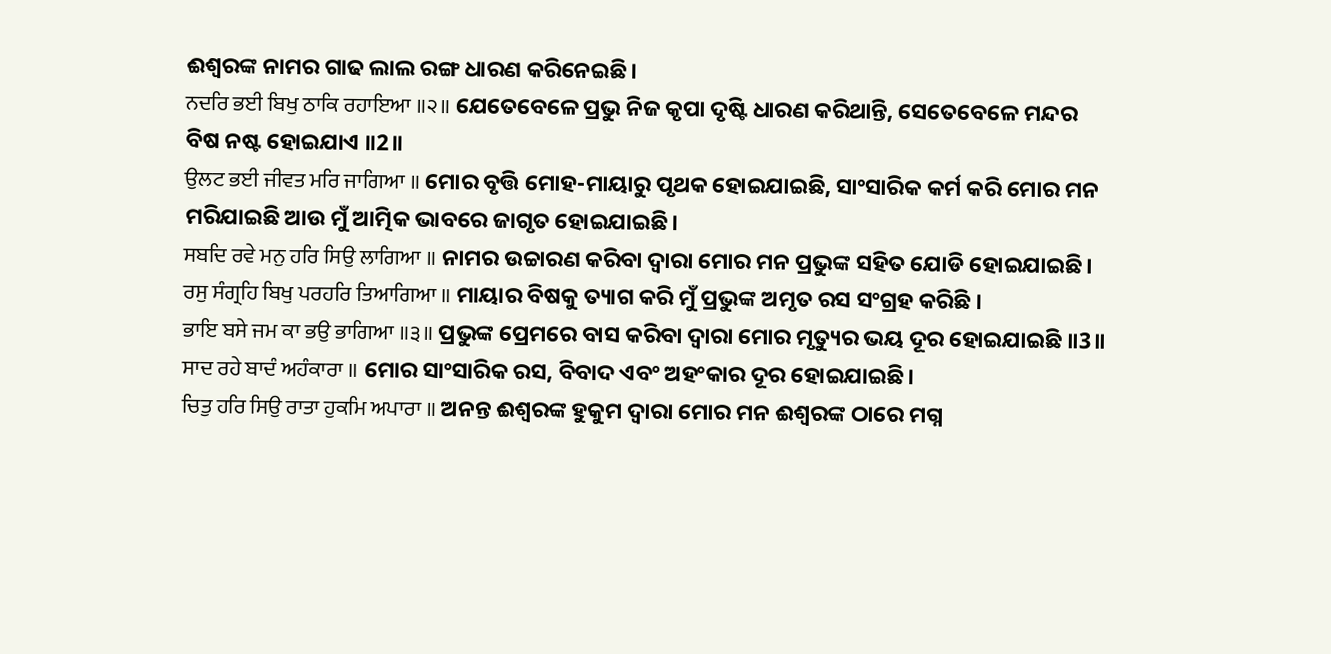ଈଶ୍ବରଙ୍କ ନାମର ଗାଢ ଲାଲ ରଙ୍ଗ ଧାରଣ କରିନେଇଛି।
ਨਦਰਿ ਭਈ ਬਿਖੁ ਠਾਕਿ ਰਹਾਇਆ ॥੨॥ ଯେତେବେଳେ ପ୍ରଭୁ ନିଜ କୃପା ଦୃଷ୍ଟି ଧାରଣ କରିଥାନ୍ତି, ସେତେବେଳେ ମନ୍ଦର ବିଷ ନଷ୍ଟ ହୋଇଯାଏ ॥2॥
ਉਲਟ ਭਈ ਜੀਵਤ ਮਰਿ ਜਾਗਿਆ ॥ ମୋର ବୃତ୍ତି ମୋହ-ମାୟାରୁ ପୃଥକ ହୋଇଯାଇଛି, ସାଂସାରିକ କର୍ମ କରି ମୋର ମନ ମରିଯାଇଛି ଆଉ ମୁଁ ଆତ୍ମିକ ଭାବରେ ଜାଗୃତ ହୋଇଯାଇଛି।
ਸਬਦਿ ਰਵੇ ਮਨੁ ਹਰਿ ਸਿਉ ਲਾਗਿਆ ॥ ନାମର ଉଚ୍ଚାରଣ କରିବା ଦ୍ଵାରା ମୋର ମନ ପ୍ରଭୁଙ୍କ ସହିତ ଯୋଡି ହୋଇଯାଇଛି।
ਰਸੁ ਸੰਗ੍ਰਹਿ ਬਿਖੁ ਪਰਹਰਿ ਤਿਆਗਿਆ ॥ ମାୟାର ବିଷକୁ ତ୍ୟାଗ କରି ମୁଁ ପ୍ରଭୁଙ୍କ ଅମୃତ ରସ ସଂଗ୍ରହ କରିଛି ।
ਭਾਇ ਬਸੇ ਜਮ ਕਾ ਭਉ ਭਾਗਿਆ ॥੩॥ ପ୍ରଭୁଙ୍କ ପ୍ରେମରେ ବାସ କରିବା ଦ୍ଵାରା ମୋର ମୃତ୍ୟୁର ଭୟ ଦୂର ହୋଇଯାଇଛି ॥3॥
ਸਾਦ ਰਹੇ ਬਾਦੰ ਅਹੰਕਾਰਾ ॥ ମୋର ସାଂସାରିକ ରସ, ବିବାଦ ଏବଂ ଅହଂକାର ଦୂର ହୋଇଯାଇଛି।
ਚਿਤੁ ਹਰਿ ਸਿਉ ਰਾਤਾ ਹੁਕਮਿ ਅਪਾਰਾ ॥ ଅନନ୍ତ ଈଶ୍ବରଙ୍କ ହୁକୁମ ଦ୍ଵାରା ମୋର ମନ ଈଶ୍ବରଙ୍କ ଠାରେ ମଗ୍ନ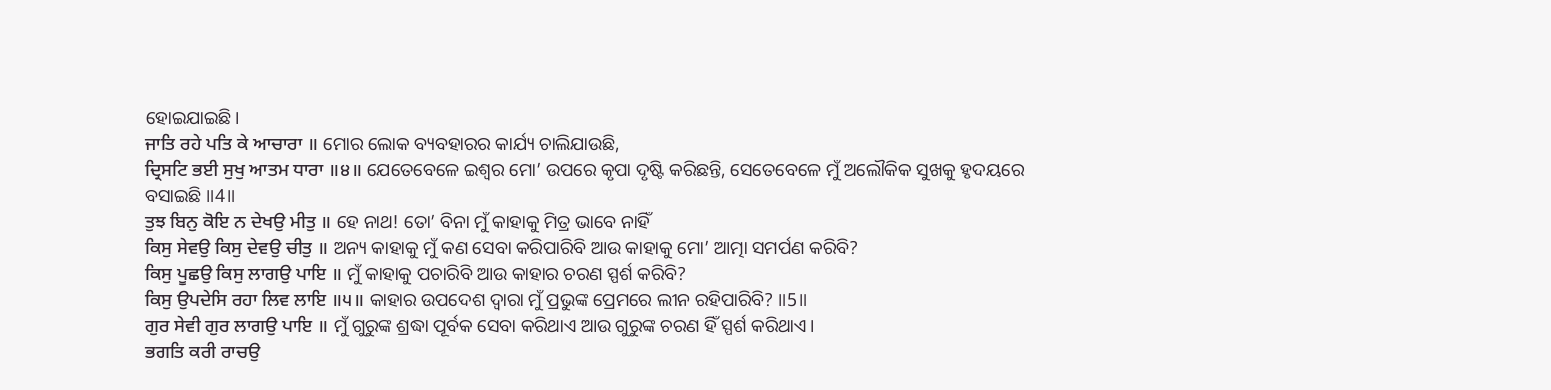ହୋଇଯାଇଛି।
ਜਾਤਿ ਰਹੇ ਪਤਿ ਕੇ ਆਚਾਰਾ ॥ ମୋର ଲୋକ ବ୍ୟବହାରର କାର୍ଯ୍ୟ ଚାଲିଯାଉଛି,
ਦ੍ਰਿਸਟਿ ਭਈ ਸੁਖੁ ਆਤਮ ਧਾਰਾ ॥੪॥ ଯେତେବେଳେ ଇଶ୍ଵର ମୋ’ ଉପରେ କୃପା ଦୃଷ୍ଟି କରିଛନ୍ତି, ସେତେବେଳେ ମୁଁ ଅଲୌକିକ ସୁଖକୁ ହୃଦୟରେ ବସାଇଛି ॥4॥
ਤੁਝ ਬਿਨੁ ਕੋਇ ਨ ਦੇਖਉ ਮੀਤੁ ॥ ହେ ନାଥ! ତୋ’ ବିନା ମୁଁ କାହାକୁ ମିତ୍ର ଭାବେ ନାହିଁ
ਕਿਸੁ ਸੇਵਉ ਕਿਸੁ ਦੇਵਉ ਚੀਤੁ ॥ ଅନ୍ୟ କାହାକୁ ମୁଁ କଣ ସେବା କରିପାରିବି ଆଉ କାହାକୁ ମୋ’ ଆତ୍ମା ସମର୍ପଣ କରିବି?
ਕਿਸੁ ਪੂਛਉ ਕਿਸੁ ਲਾਗਉ ਪਾਇ ॥ ମୁଁ କାହାକୁ ପଚାରିବି ଆଉ କାହାର ଚରଣ ସ୍ପର୍ଶ କରିବି?
ਕਿਸੁ ਉਪਦੇਸਿ ਰਹਾ ਲਿਵ ਲਾਇ ॥੫॥ କାହାର ଉପଦେଶ ଦ୍ଵାରା ମୁଁ ପ୍ରଭୁଙ୍କ ପ୍ରେମରେ ଲୀନ ରହିପାରିବି? ॥5॥
ਗੁਰ ਸੇਵੀ ਗੁਰ ਲਾਗਉ ਪਾਇ ॥ ମୁଁ ଗୁରୁଙ୍କ ଶ୍ରଦ୍ଧା ପୂର୍ବକ ସେବା କରିଥାଏ ଆଉ ଗୁରୁଙ୍କ ଚରଣ ହିଁ ସ୍ପର୍ଶ କରିଥାଏ।
ਭਗਤਿ ਕਰੀ ਰਾਚਉ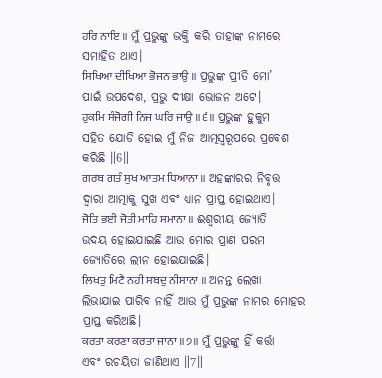ਹਰਿ ਨਾਇ ॥ ମୁଁ ପ୍ରଭୁଙ୍କୁ ଭକ୍ତି କରି ତାହାଙ୍କ ନାମରେ ସମାହିତ ଥାଏ।
ਸਿਖਿਆ ਦੀਖਿਆ ਭੋਜਨ ਭਾਉ ॥ ପ୍ରଭୁଙ୍କ ପ୍ରୀତି ମୋ’ ପାଇଁ ଉପଦେଶ, ପ୍ରଭୁ ଦୀକ୍ଷା ଭୋଜନ ଅଟେ।
ਹੁਕਮਿ ਸੰਜੋਗੀ ਨਿਜ ਘਰਿ ਜਾਉ ॥੬॥ ପ୍ରଭୁଙ୍କ ହୁକୁମ ସହିତ ଯୋଡି ହୋଇ ମୁଁ ନିଜ ଆତ୍ମସ୍ଵରୂପରେ ପ୍ରବେଶ କରିଛି ॥6॥
ਗਰਬ ਗਤੰ ਸੁਖ ਆਤਮ ਧਿਆਨਾ ॥ ଅହଙ୍କାରର ନିବୃତ୍ତ ଦ୍ଵାରା ଆତ୍ମାକୁ ସୁଖ ଏବଂ ଧ୍ୟାନ ପ୍ରାପ୍ତ ହୋଇଥାଏ।
ਜੋਤਿ ਭਈ ਜੋਤੀ ਮਾਹਿ ਸਮਾਨਾ ॥ ଈଶ୍ବରୀୟ ଜ୍ୟୋତି ଉଦୟ ହୋଇଯାଇଛି ଆଉ ମୋର ପ୍ରାଣ ପରମ ଜ୍ୟୋତିରେ ଲୀନ ହୋଇଯାଇଛି।
ਲਿਖਤੁ ਮਿਟੈ ਨਹੀ ਸਬਦੁ ਨੀਸਾਨਾ ॥ ଅନନ୍ତ ଲେଖା ଲିଭାଯାଇ ପାରିବ ନାହିଁ ଆଉ ମୁଁ ପ୍ରଭୁଙ୍କ ନାମର ମୋହର ପ୍ରାପ୍ତ କରିଅଛି।
ਕਰਤਾ ਕਰਣਾ ਕਰਤਾ ਜਾਨਾ ॥੭॥ ମୁଁ ପ୍ରଭୁଙ୍କୁ ହିଁ କର୍ତ୍ତା ଏବଂ ରଚୟିତା ଜାଣିଥାଏ ॥7॥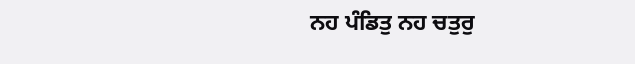ਨਹ ਪੰਡਿਤੁ ਨਹ ਚਤੁਰੁ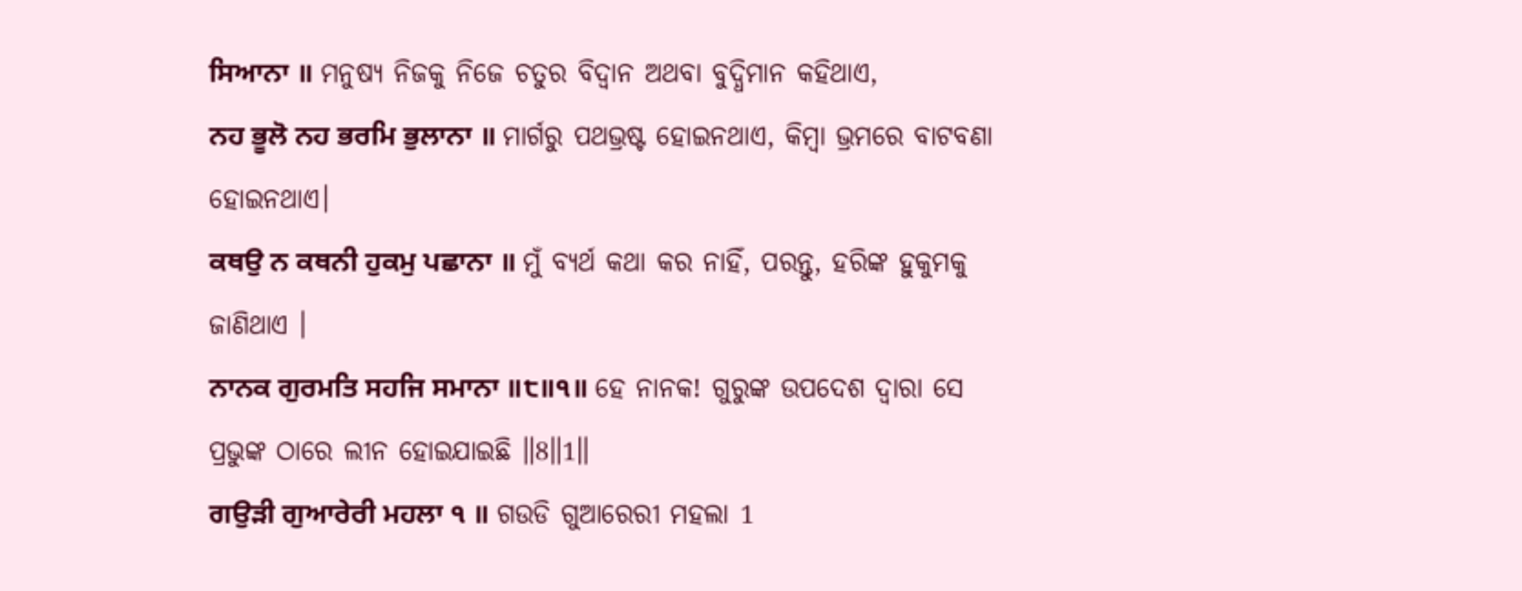ਸਿਆਨਾ ॥ ମନୁଷ୍ୟ ନିଜକୁ ନିଜେ ଚତୁର ବିଦ୍ଵାନ ଅଥବା ବୁଦ୍ଧିମାନ କହିଥାଏ,
ਨਹ ਭੂਲੋ ਨਹ ਭਰਮਿ ਭੁਲਾਨਾ ॥ ମାର୍ଗରୁ ପଥଭ୍ରଷ୍ଟ ହୋଇନଥାଏ, କିମ୍ବା ଭ୍ରମରେ ବାଟବଣା ହୋଇନଥାଏ।
ਕਥਉ ਨ ਕਥਨੀ ਹੁਕਮੁ ਪਛਾਨਾ ॥ ମୁଁ ବ୍ୟର୍ଥ କଥା କର ନାହିଁ, ପରନ୍ତୁ, ହରିଙ୍କ ହୁକୁମକୁ ଜାଣିଥାଏ ।
ਨਾਨਕ ਗੁਰਮਤਿ ਸਹਜਿ ਸਮਾਨਾ ॥੮॥੧॥ ହେ ନାନକ! ଗୁରୁଙ୍କ ଉପଦେଶ ଦ୍ଵାରା ସେ ପ୍ରଭୁଙ୍କ ଠାରେ ଲୀନ ହୋଇଯାଇଛି ॥8॥1॥
ਗਉੜੀ ਗੁਆਰੇਰੀ ਮਹਲਾ ੧ ॥ ଗଉଡି ଗୁଆରେରୀ ମହଲା 1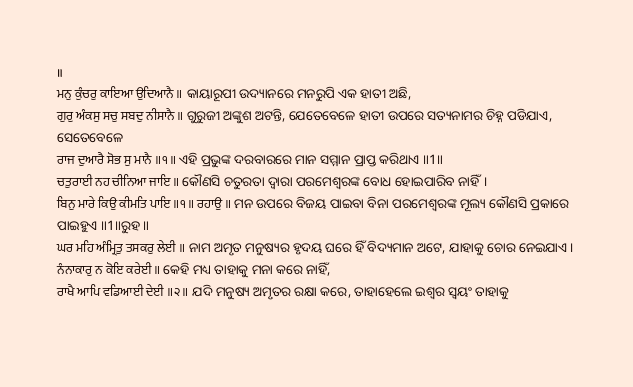॥
ਮਨੁ ਕੁੰਚਰੁ ਕਾਇਆ ਉਦਿਆਨੈ ॥ କାୟାରୂପୀ ଉଦ୍ୟାନରେ ମନରୁପି ଏକ ହାତୀ ଅଛି,
ਗੁਰੁ ਅੰਕਸੁ ਸਚੁ ਸਬਦੁ ਨੀਸਾਨੈ ॥ ଗୁରୁଜୀ ଅଙ୍କୁଶ ଅଟନ୍ତି, ଯେତେବେଳେ ହାତୀ ଉପରେ ସତ୍ୟନାମର ଚିହ୍ନ ପଡିଯାଏ, ସେତେବେଳେ
ਰਾਜ ਦੁਆਰੈ ਸੋਭ ਸੁ ਮਾਨੈ ॥੧॥ ଏହି ପ୍ରଭୁଙ୍କ ଦରବାରରେ ମାନ ସମ୍ମାନ ପ୍ରାପ୍ତ କରିଥାଏ ॥1॥
ਚਤੁਰਾਈ ਨਹ ਚੀਨਿਆ ਜਾਇ ॥ କୌଣସି ଚତୁରତା ଦ୍ଵାରା ପରମେଶ୍ଵରଙ୍କ ବୋଧ ହୋଇପାରିବ ନାହିଁ।
ਬਿਨੁ ਮਾਰੇ ਕਿਉ ਕੀਮਤਿ ਪਾਇ ॥੧॥ ਰਹਾਉ ॥ ମନ ଉପରେ ବିଜୟ ପାଇବା ବିନା ପରମେଶ୍ଵରଙ୍କ ମୂଲ୍ୟ କୌଣସି ପ୍ରକାରେ ପାଇହୁଏ ॥1॥ରୁହ॥
ਘਰ ਮਹਿ ਅੰਮ੍ਰਿਤੁ ਤਸਕਰੁ ਲੇਈ ॥ ନାମ ଅମୃତ ମନୁଷ୍ୟର ହୃଦୟ ଘରେ ହିଁ ବିଦ୍ୟମାନ ଅଟେ, ଯାହାକୁ ଚୋର ନେଇଯାଏ।
ਨੰਨਾਕਾਰੁ ਨ ਕੋਇ ਕਰੇਈ ॥ କେହି ମଧ୍ୟ ତାହାକୁ ମନା କରେ ନାହିଁ,
ਰਾਖੈ ਆਪਿ ਵਡਿਆਈ ਦੇਈ ॥੨॥ ଯଦି ମନୁଷ୍ୟ ଅମୃତର ରକ୍ଷା କରେ, ତାହାହେଲେ ଇଶ୍ଵର ସ୍ଵୟଂ ତାହାକୁ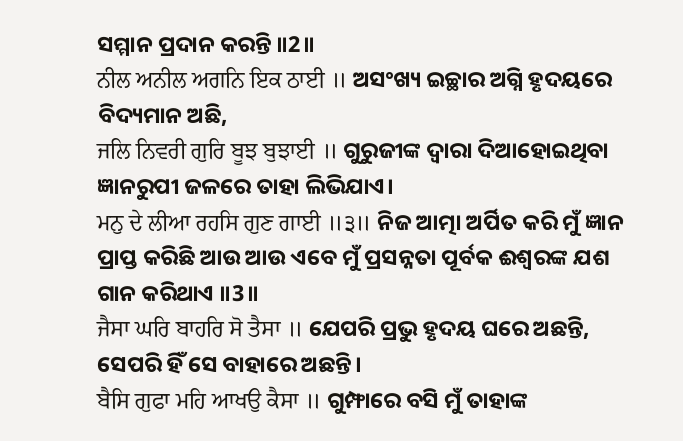ସମ୍ମାନ ପ୍ରଦାନ କରନ୍ତି ॥2॥
ਨੀਲ ਅਨੀਲ ਅਗਨਿ ਇਕ ਠਾਈ ॥ ଅସଂଖ୍ୟ ଇଚ୍ଛାର ଅଗ୍ନି ହୃଦୟରେ ବିଦ୍ୟମାନ ଅଛି,
ਜਲਿ ਨਿਵਰੀ ਗੁਰਿ ਬੂਝ ਬੁਝਾਈ ॥ ଗୁରୁଜୀଙ୍କ ଦ୍ଵାରା ଦିଆହୋଇଥିବା ଜ୍ଞାନରୁପୀ ଜଳରେ ତାହା ଲିଭିଯାଏ।
ਮਨੁ ਦੇ ਲੀਆ ਰਹਸਿ ਗੁਣ ਗਾਈ ॥੩॥ ନିଜ ଆତ୍ମା ଅର୍ପିତ କରି ମୁଁ ଜ୍ଞାନ ପ୍ରାପ୍ତ କରିଛି ଆଉ ଆଉ ଏବେ ମୁଁ ପ୍ରସନ୍ନତା ପୂର୍ବକ ଈଶ୍ବରଙ୍କ ଯଶ ଗାନ କରିଥାଏ ॥3॥
ਜੈਸਾ ਘਰਿ ਬਾਹਰਿ ਸੋ ਤੈਸਾ ॥ ଯେପରି ପ୍ରଭୁ ହୃଦୟ ଘରେ ଅଛନ୍ତି, ସେପରି ହିଁ ସେ ବାହାରେ ଅଛନ୍ତି।
ਬੈਸਿ ਗੁਫਾ ਮਹਿ ਆਖਉ ਕੈਸਾ ॥ ଗୁମ୍ଫାରେ ବସି ମୁଁ ତାହାଙ୍କ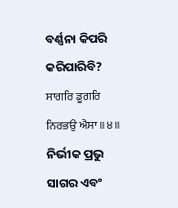ବର୍ଣ୍ଣନା କିପରି କରିପାରିବି?
ਸਾਗਰਿ ਡੂਗਰਿ ਨਿਰਭਉ ਐਸਾ ॥੪॥ ନିର୍ଭୀକ ପ୍ରଭୁ ସାଗର ଏବଂ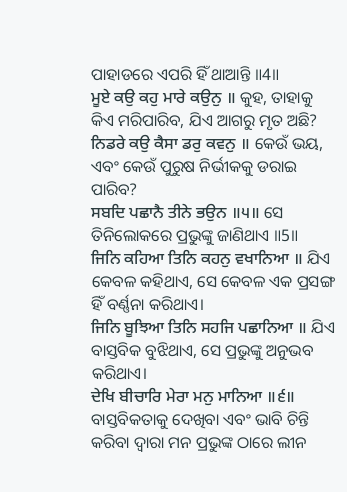ପାହାଡରେ ଏପରି ହିଁ ଥାଆନ୍ତି ॥4॥
ਮੂਏ ਕਉ ਕਹੁ ਮਾਰੇ ਕਉਨੁ ॥ କୁହ, ତାହାକୁ କିଏ ମରିପାରିବ, ଯିଏ ଆଗରୁ ମୃତ ଅଛି?
ਨਿਡਰੇ ਕਉ ਕੈਸਾ ਡਰੁ ਕਵਨੁ ॥ କେଉଁ ଭୟ, ଏବଂ କେଉଁ ପୁରୁଷ ନିର୍ଭୀକକୁ ଡରାଇ ପାରିବ?
ਸਬਦਿ ਪਛਾਨੈ ਤੀਨੇ ਭਉਨ ॥੫॥ ସେ ତିନିଲୋକରେ ପ୍ରଭୁଙ୍କୁ ଜାଣିଥାଏ ॥5॥
ਜਿਨਿ ਕਹਿਆ ਤਿਨਿ ਕਹਨੁ ਵਖਾਨਿਆ ॥ ଯିଏ କେବଳ କହିଥାଏ, ସେ କେବଳ ଏକ ପ୍ରସଙ୍ଗ ହିଁ ବର୍ଣ୍ଣନା କରିଥାଏ।
ਜਿਨਿ ਬੂਝਿਆ ਤਿਨਿ ਸਹਜਿ ਪਛਾਨਿਆ ॥ ଯିଏ ବାସ୍ତବିକ ବୁଝିଥାଏ, ସେ ପ୍ରଭୁଙ୍କୁ ଅନୁଭବ କରିଥାଏ।
ਦੇਖਿ ਬੀਚਾਰਿ ਮੇਰਾ ਮਨੁ ਮਾਨਿਆ ॥੬॥ ବାସ୍ତବିକତାକୁ ଦେଖିବା ଏବଂ ଭାବି ଚିନ୍ତି କରିବା ଦ୍ଵାରା ମନ ପ୍ରଭୁଙ୍କ ଠାରେ ଲୀନ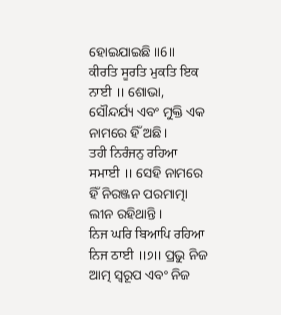ହୋଇଯାଇଛି ॥6॥
ਕੀਰਤਿ ਸੂਰਤਿ ਮੁਕਤਿ ਇਕ ਨਾਈ ॥ ଶୋଭା, ସୌନ୍ଦର୍ଯ୍ୟ ଏବଂ ମୁକ୍ତି ଏକ ନାମରେ ହିଁ ଅଛି।
ਤਹੀ ਨਿਰੰਜਨੁ ਰਹਿਆ ਸਮਾਈ ॥ ସେହି ନାମରେ ହିଁ ନିରଞ୍ଜନ ପରମାତ୍ମା ଲୀନ ରହିଥାନ୍ତି।
ਨਿਜ ਘਰਿ ਬਿਆਪਿ ਰਹਿਆ ਨਿਜ ਠਾਈ ॥੭॥ ପ୍ରଭୁ ନିଜ ଆତ୍ମ ସ୍ୱରୂପ ଏବଂ ନିଜ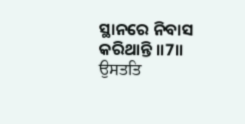ସ୍ଥାନରେ ନିବାସ କରିଥାନ୍ତି ॥7॥
ਉਸਤਤਿ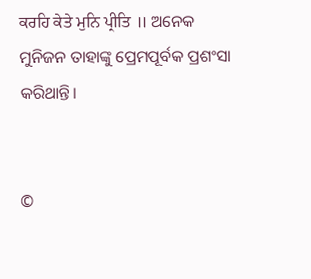ਕਰਹਿ ਕੇਤੇ ਮੁਨਿ ਪ੍ਰੀਤਿ ॥ ଅନେକ ମୁନିଜନ ତାହାଙ୍କୁ ପ୍ରେମପୂର୍ବକ ପ୍ରଶଂସା କରିଥାନ୍ତି।


©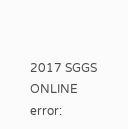2017 SGGS ONLINE
error: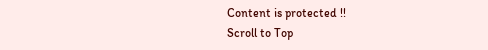Content is protected !!
Scroll to Top